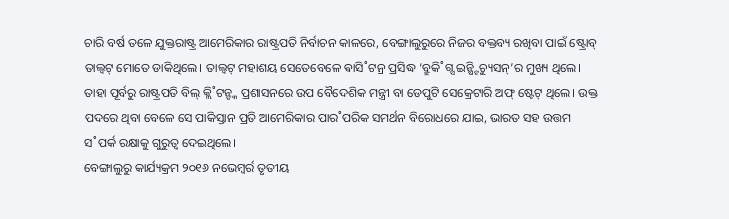ଚାରି ବର୍ଷ ତଳେ ଯୁକ୍ତରାଷ୍ଟ୍ର ଆମେରିକାର ରାଷ୍ଟ୍ରପତି ନିର୍ବାଚନ କାଳରେ, ବେଙ୍ଗାଲୁରୁରେ ନିଜର ବକ୍ତବ୍ୟ ରଖିବା ପାଇଁ ଷ୍ଟ୍ରୋବ୍ ତାଲ୍ବଟ୍ ମୋତେ ଡାକିଥିଲେ। ତାଲ୍ବଟ୍ ମହାଶୟ ସେତେବେଳେ ଵାସି˚ଟନ୍ର ପ୍ରସିଦ୍ଧ ‘ବ୍ରୁକି˚ଗ୍ସ ଇନ୍ଷ୍ଟିଚ୍ୟୁସନ୍’ର ମୁଖ୍ୟ ଥିଲେ। ତାହା ପୂର୍ବରୁ ରାଷ୍ଟ୍ରପତି ବିଲ୍ କ୍ଲି˚ଟନ୍ଙ୍କ ପ୍ରଶାସନରେ ଉପ ବୈଦେଶିକ ମନ୍ତ୍ରୀ ବା ଡେପୁଟି ସେକ୍ରେଟାରି ଅଫ୍ ଷ୍ଟେଟ୍ ଥିଲେ। ଉକ୍ତ ପଦରେ ଥିବା ବେଳେ ସେ ପାକିସ୍ତାନ ପ୍ରତି ଆମେରିକାର ପାର˚ପରିକ ସମର୍ଥନ ବିରୋଧରେ ଯାଇ, ଭାରତ ସହ ଉତ୍ତମ ସ˚ପର୍କ ରକ୍ଷାକୁ ଗୁରୁତ୍ବ ଦେଇଥିଲେ।
ବେଙ୍ଗାଲୁରୁ କାର୍ଯ୍ୟକ୍ରମ ୨୦୧୬ ନଭେମ୍ବର୍ର ତୃତୀୟ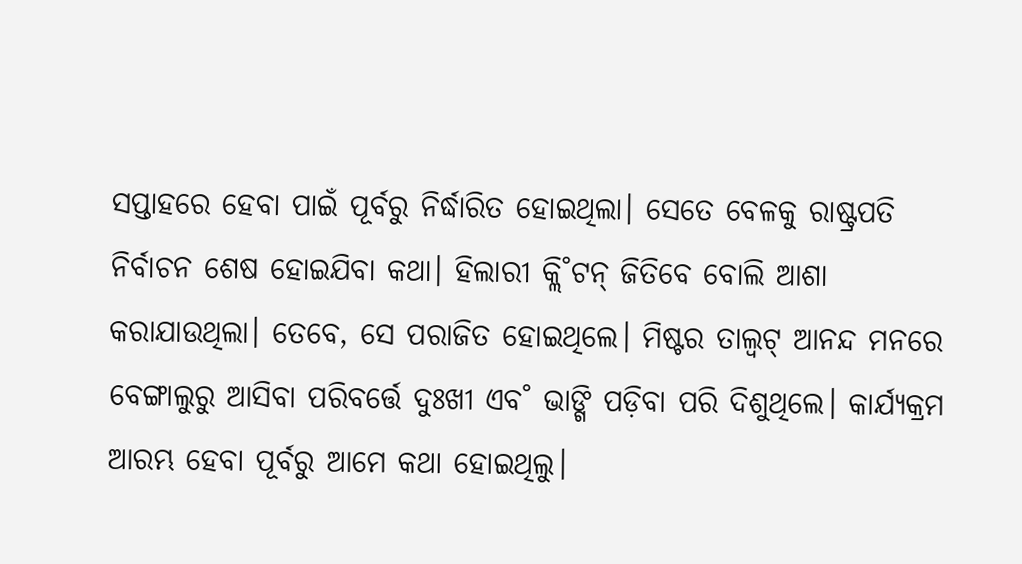ସପ୍ତାହରେ ହେବା ପାଇଁ ପୂର୍ବରୁ ନିର୍ଦ୍ଧାରିତ ହୋଇଥିଲା। ସେତେ ବେଳକୁ ରାଷ୍ଟ୍ରପତି ନିର୍ବାଚନ ଶେଷ ହୋଇଯିବା କଥା। ହିଲାରୀ କ୍ଲି˚ଟନ୍ ଜିତିବେ ବୋଲି ଆଶା କରାଯାଉଥିଲା। ତେବେ, ସେ ପରାଜିତ ହୋଇଥିଲେ। ମିଷ୍ଟର ତାଲ୍ବଟ୍ ଆନନ୍ଦ ମନରେ ବେଙ୍ଗାଲୁରୁ ଆସିବା ପରିବର୍ତ୍ତେ ଦୁଃଖୀ ଏବ˚ ଭାଙ୍ଗି ପଡ଼ିବା ପରି ଦିଶୁଥିଲେ। କାର୍ଯ୍ୟକ୍ରମ ଆରମ୍ଭ ହେବା ପୂର୍ବରୁ ଆମେ କଥା ହୋଇଥିଲୁ।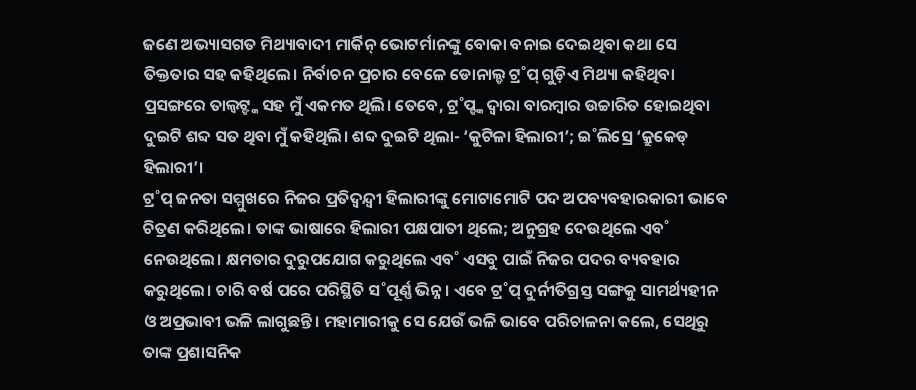ଜଣେ ଅଭ୍ୟାସଗତ ମିଥ୍ୟାବାଦୀ ମାର୍କିନ୍ ଭୋଟର୍ମାନଙ୍କୁ ବୋକା ବନାଇ ଦେଇଥିବା କଥା ସେ ତିକ୍ତତାର ସହ କହିଥିଲେ। ନିର୍ବାଚନ ପ୍ରଚାର ବେଳେ ଡୋନାଲ୍ଡ ଟ୍ର˚ପ୍ ଗୁଡ଼ିଏ ମିଥ୍ୟା କହିଥିବା ପ୍ରସଙ୍ଗରେ ତାଲ୍ବଟ୍ଙ୍କ ସହ ମୁଁ ଏକମତ ଥିଲି। ତେବେ, ଟ୍ର˚ପ୍ଙ୍କ ଦ୍ବାରା ବାରମ୍ବାର ଉଚ୍ଚାରିତ ହୋଇଥିବା ଦୁଇଟି ଶବ୍ଦ ସତ ଥିବା ମୁଁ କହିଥିଲି। ଶବ୍ଦ ଦୁଇଟି ଥିଲା- ‘କୁଟିଳା ହିଲାରୀ’; ଇ˚ଲିସ୍ରେ ‘କ୍ରୁକେଡ୍ ହିଲାରୀ’।
ଟ୍ର˚ପ୍ ଜନତା ସମ୍ମୁଖରେ ନିଜର ପ୍ରତିଦ୍ବନ୍ଦ୍ବୀ ହିଲାରୀଙ୍କୁ ମୋଟାମୋଟି ପଦ ଅପବ୍ୟବହାରକାରୀ ଭାବେ ଚିତ୍ରଣ କରିଥିଲେ। ତାଙ୍କ ଭାଷାରେ ହିଲାରୀ ପକ୍ଷପାତୀ ଥିଲେ; ଅନୁଗ୍ରହ ଦେଉଥିଲେ ଏବ˚ ନେଉଥିଲେ। କ୍ଷମତାର ଦୁରୁପଯୋଗ କରୁଥିଲେ ଏବ˚ ଏସବୁ ପାଇଁ ନିଜର ପଦର ବ୍ୟବହାର କରୁଥିଲେ। ଚାରି ବର୍ଷ ପରେ ପରିସ୍ଥିତି ସ˚ପୂର୍ଣ୍ଣ ଭିନ୍ନ। ଏବେ ଟ୍ର˚ପ୍ ଦୁର୍ନୀତିଗ୍ରସ୍ତ ସଙ୍ଗକୁ ସାମର୍ଥ୍ୟହୀନ ଓ ଅପ୍ରଭାବୀ ଭଳି ଲାଗୁଛନ୍ତି। ମହାମାରୀକୁ ସେ ଯେଉଁ ଭଳି ଭାବେ ପରିଚାଳନା କଲେ, ସେଥିରୁ ତାଙ୍କ ପ୍ରଶାସନିକ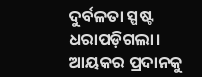ଦୁର୍ବଳତା ସ୍ପଷ୍ଟ ଧରାପଡ଼ିଗଲା। ଆୟକର ପ୍ରଦାନକୁ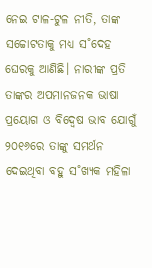ନେଇ ଟାଳ-ଟୁଳ ନୀତି, ତାଙ୍କ ସଚ୍ଚୋଟତାକୁ ମଧ୍ୟ ସ˚ଦେହ ଘେରକୁ ଆଣିଛି। ନାରୀଙ୍କ ପ୍ରତି ତାଙ୍କର ଅପମାନଜନକ ଭାଷା ପ୍ରୟୋଗ ଓ ବିଦ୍ବେଷ ଭାବ ଯୋଗୁଁ ୨୦୧୬ରେ ତାଙ୍କୁ ସମର୍ଥନ ଦେଇଥିବା ବହୁ ସ˚ଖ୍ୟକ ମହିଳା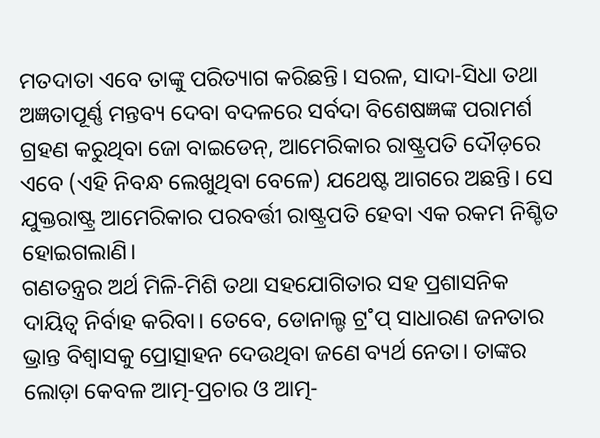ମତଦାତା ଏବେ ତାଙ୍କୁ ପରିତ୍ୟାଗ କରିଛନ୍ତି। ସରଳ, ସାଦା-ସିଧା ତଥା ଅଜ୍ଞତାପୂର୍ଣ୍ଣ ମନ୍ତବ୍ୟ ଦେବା ବଦଳରେ ସର୍ବଦା ବିଶେଷଜ୍ଞଙ୍କ ପରାମର୍ଶ ଗ୍ରହଣ କରୁଥିବା ଜୋ ବାଇଡେନ୍, ଆମେରିକାର ରାଷ୍ଟ୍ରପତି ଦୌଡ଼ରେ ଏବେ (ଏହି ନିବନ୍ଧ ଲେଖୁଥିବା ବେଳେ) ଯଥେଷ୍ଟ ଆଗରେ ଅଛନ୍ତି। ସେ ଯୁକ୍ତରାଷ୍ଟ୍ର ଆମେରିକାର ପରବର୍ତ୍ତୀ ରାଷ୍ଟ୍ରପତି ହେବା ଏକ ରକମ ନିଶ୍ଚିତ ହୋଇଗଲାଣି।
ଗଣତନ୍ତ୍ରର ଅର୍ଥ ମିଳି-ମିଶି ତଥା ସହଯୋଗିତାର ସହ ପ୍ରଶାସନିକ ଦାୟିତ୍ବ ନିର୍ବାହ କରିବା। ତେବେ, ଡୋନାଲ୍ଡ ଟ୍ର˚ପ୍ ସାଧାରଣ ଜନତାର ଭ୍ରାନ୍ତ ବିଶ୍ବାସକୁ ପ୍ରୋତ୍ସାହନ ଦେଉଥିବା ଜଣେ ବ୍ୟର୍ଥ ନେତା। ତାଙ୍କର ଲୋଡ଼ା କେବଳ ଆତ୍ମ-ପ୍ରଚାର ଓ ଆତ୍ମ-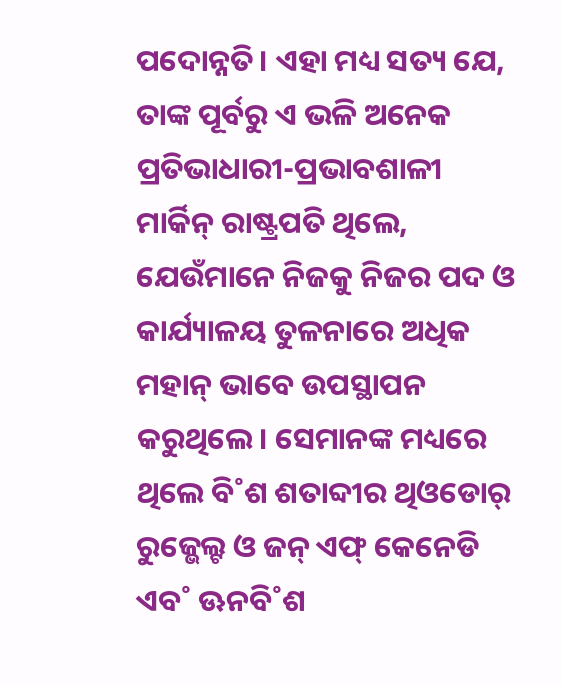ପଦୋନ୍ନତି। ଏହା ମଧ୍ୟ ସତ୍ୟ ଯେ, ତାଙ୍କ ପୂର୍ବରୁ ଏ ଭଳି ଅନେକ ପ୍ରତିଭାଧାରୀ-ପ୍ରଭାବଶାଳୀ ମାର୍କିନ୍ ରାଷ୍ଟ୍ରପତି ଥିଲେ, ଯେଉଁମାନେ ନିଜକୁ ନିଜର ପଦ ଓ କାର୍ଯ୍ୟାଳୟ ତୁଳନାରେ ଅଧିକ ମହାନ୍ ଭାବେ ଉପସ୍ଥାପନ କରୁଥିଲେ। ସେମାନଙ୍କ ମଧ୍ୟରେ ଥିଲେ ବି˚ଶ ଶତାବ୍ଦୀର ଥିଓଡୋର୍ ରୁଜ୍ଭେଲ୍ଟ ଓ ଜନ୍ ଏଫ୍ କେନେଡି ଏବ˚ ଊନବି˚ଶ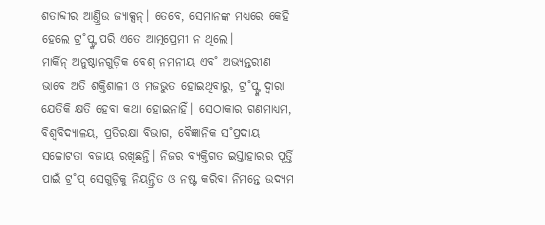ଶତାବ୍ଦୀର ଆଣ୍ତ୍ରିଉ ଜ୍ୟାକ୍ସନ୍। ତେବେ, ସେମାନଙ୍କ ମଧ୍ୟରେ କେହି ହେଲେ ଟ୍ର˚ପ୍ଙ୍କ ପରି ଏତେ ଆତ୍ମପ୍ରେମୀ ନ ଥିଲେ।
ମାର୍କିନ୍ ଅନୁଷ୍ଠାନଗୁଡ଼ିକ ବେଶ୍ ନମନୀୟ ଏବ˚ ଅଭ୍ୟନ୍ତରୀଣ ଭାବେ ଅତି ଶକ୍ତିଶାଳୀ ଓ ମଜଭୁତ ହୋଇଥିବାରୁ, ଟ୍ର˚ପ୍ଙ୍କ ଦ୍ବାରା ଯେତିକି କ୍ଷତି ହେବା କଥା ହୋଇନାହିଁ। ସେଠାକାର ଗଣମାଧ୍ୟମ, ବିଶ୍ବବିଦ୍ୟାଳୟ, ପ୍ରତିରକ୍ଷା ବିଭାଗ, ବୈଜ୍ଞାନିକ ସ˚ପ୍ରଦାୟ ସଚ୍ଚୋଟତା ବଜାୟ ରଖିଛନ୍ତି। ନିଜର ବ୍ୟକ୍ତିଗତ ଇସ୍ତାହାରର ପୂର୍ତ୍ତି ପାଇଁ ଟ୍ର˚ପ୍ ସେଗୁଡ଼ିକୁ ନିୟନ୍ତ୍ରିତ ଓ ନଷ୍ଟ କରିବା ନିମନ୍ତେ ଉଦ୍ୟମ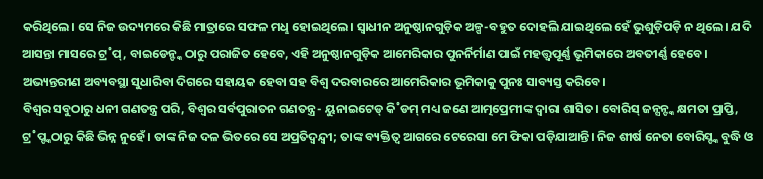କରିଥିଲେ। ସେ ନିଜ ଉଦ୍ୟମରେ କିଛି ମାତ୍ରାରେ ସଫଳ ମଧୢ ହୋଇଥିଲେ। ସ୍ବାଧୀନ ଅନୁଷ୍ଠାନଗୁଡ଼ିକ ଅଳ୍ପ-ବହୁତ ଦୋହଲି ଯାଇଥିଲେ ହେଁ ଭୁଶୁଡ଼ିପଡ଼ି ନ ଥିଲେ। ଯଦି ଆସନ୍ତା ମାସରେ ଟ୍ର˚ପ୍, ବାଇଡେନ୍ଙ୍କ ଠାରୁ ପରାଜିତ ହେବେ, ଏହି ଅନୁଷ୍ଠାନଗୁଡ଼ିକ ଆମେରିକାର ପୁନର୍ନିର୍ମାଣ ପାଇଁ ମହତ୍ତ୍ବପୂର୍ଣ୍ଣ ଭୂମିକାରେ ଅବତୀର୍ଣ୍ଣ ହେବେ। ଅଭ୍ୟନ୍ତରୀଣ ଅବ୍ୟବସ୍ଥା ସୁଧାରିବା ଦିଗରେ ସହାୟକ ହେବା ସହ ବିଶ୍ବ ଦରବାରରେ ଆମେରିକାର ଭୂମିକାକୁ ପୁନଃ ସାବ୍ୟସ୍ତ କରିବେ।
ବିଶ୍ବର ସବୁଠାରୁ ଧନୀ ଗଣତନ୍ତ୍ର ପରି, ବିଶ୍ବର ସର୍ବପୁରାତନ ଗଣତନ୍ତ୍ର- ୟୁନାଇଟେଡ୍ କି˚ଡମ୍ ମଧ୍ୟ ଜଣେ ଆତ୍ମପ୍ରେମୀଙ୍କ ଦ୍ବାରା ଶାସିତ। ବୋରିସ୍ ଜନ୍ସନ୍ଙ୍କ କ୍ଷମତା ପ୍ରାପ୍ତି, ଟ୍ର˚ପ୍ଙ୍କଠାରୁ କିଛି ଭିନ୍ନ ନୁହେଁ। ତାଙ୍କ ନିଜ ଦଳ ଭିତରେ ସେ ଅପ୍ରତିଦ୍ବନ୍ଦ୍ବୀ; ତାଙ୍କ ବ୍ୟକ୍ତିତ୍ବ ଆଗରେ ଟେରେସା ମେ ଫିକା ପଡ଼ିଯାଆନ୍ତି। ନିଜ ଶୀର୍ଷ ନେତା ବୋରିସ୍ଙ୍କ ବୁଦ୍ଧି ଓ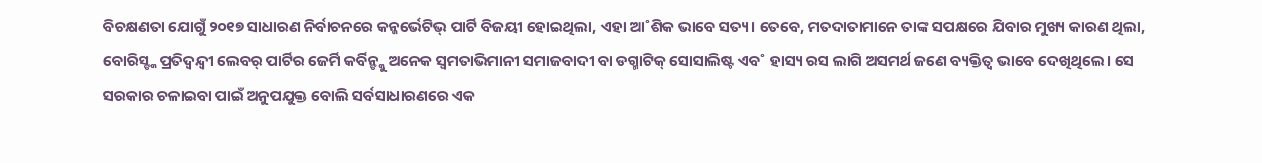ବିଚକ୍ଷଣତା ଯୋଗୁଁ ୨୦୧୭ ସାଧାରଣ ନିର୍ବାଚନରେ କନ୍ଜର୍ଭେଟିଭ୍ ପାର୍ଟି ବିଜୟୀ ହୋଇଥିଲା, ଏହା ଆ˚ଶିକ ଭାବେ ସତ୍ୟ। ତେବେ, ମତଦାତାମାନେ ତାଙ୍କ ସପକ୍ଷରେ ଯିବାର ମୁଖ୍ୟ କାରଣ ଥିଲା, ବୋରିସ୍ଙ୍କ ପ୍ରତିଦ୍ବନ୍ଦ୍ବୀ ଲେବର୍ ପାର୍ଟିର ଜେର୍ମି କର୍ବିନ୍ଙ୍କୁ ଅନେକ ସ୍ବମତାଭିମାନୀ ସମାଜବାଦୀ ବା ଡଗ୍ମାଟିକ୍ ସୋସାଲିଷ୍ଟ ଏବ˚ ହାସ୍ୟ ରସ ଲାଗି ଅସମର୍ଥ ଜଣେ ବ୍ୟକ୍ତିତ୍ବ ଭାବେ ଦେଖିଥିଲେ। ସେ ସରକାର ଚଳାଇବା ପାଇଁ ଅନୁପଯୁକ୍ତ ବୋଲି ସର୍ବସାଧାରଣରେ ଏକ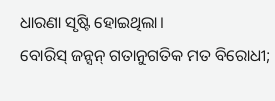ଧାରଣା ସୃଷ୍ଟି ହୋଇଥିଲା।
ବୋରିସ୍ ଜନ୍ସନ୍ ଗତାନୁଗତିକ ମତ ବିରୋଧୀ;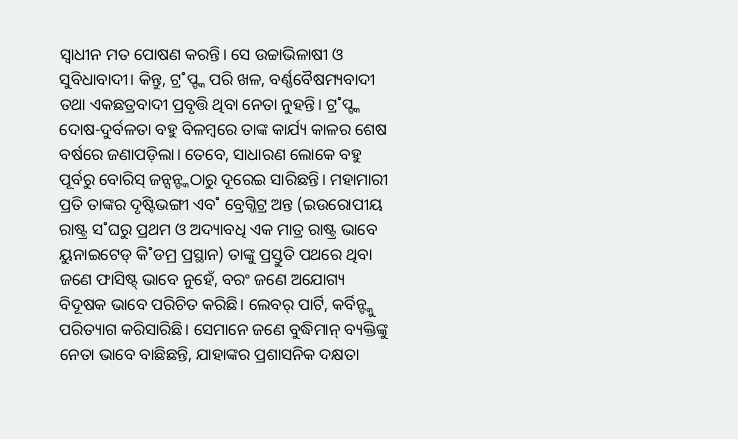ସ୍ବାଧୀନ ମତ ପୋଷଣ କରନ୍ତି। ସେ ଉଚ୍ଚାଭିଳାଷୀ ଓ ସୁବିଧାବାଦୀ। କିନ୍ତୁ, ଟ୍ର˚ପ୍ଙ୍କ ପରି ଖଳ, ବର୍ଣ୍ଣବୈଷମ୍ୟବାଦୀ ତଥା ଏକଛତ୍ରବାଦୀ ପ୍ରବୃତ୍ତି ଥିବା ନେତା ନୁହନ୍ତି। ଟ୍ର˚ପ୍ଙ୍କ ଦୋଷ-ଦୁର୍ବଳତା ବହୁ ବିଳମ୍ବରେ ତାଙ୍କ କାର୍ଯ୍ୟ କାଳର ଶେଷ ବର୍ଷରେ ଜଣାପଡ଼ିଲା। ତେବେ, ସାଧାରଣ ଲୋକେ ବହୁ ପୂର୍ବରୁ ବୋରିସ୍ ଜନ୍ସନ୍ଙ୍କଠାରୁ ଦୂରେଇ ସାରିଛନ୍ତି। ମହାମାରୀ ପ୍ରତି ତାଙ୍କର ଦୃଷ୍ଟିଭଙ୍ଗୀ ଏବ˚ ବ୍ରେଗ୍ଜିଟ୍ର ଅନ୍ତ (ଇଉରୋପୀୟ ରାଷ୍ଟ୍ର ସ˚ଘରୁ ପ୍ରଥମ ଓ ଅଦ୍ୟାବଧି ଏକ ମାତ୍ର ରାଷ୍ଟ୍ର ଭାବେ ୟୁନାଇଟେଡ୍ କି˚ଡମ୍ର ପ୍ରସ୍ଥାନ) ତାଙ୍କୁ ପ୍ରସ୍ତୁତି ପଥରେ ଥିବା ଜଣେ ଫାସିଷ୍ଟ୍ ଭାବେ ନୁହେଁ, ବରଂ ଜଣେ ଅଯୋଗ୍ୟ ବିଦୂଷକ ଭାବେ ପରିଚିତ କରିଛି। ଲେବର୍ ପାର୍ଟି, କର୍ବିନ୍ଙ୍କୁ ପରିତ୍ୟାଗ କରିସାରିଛି। ସେମାନେ ଜଣେ ବୁଦ୍ଧିମାନ୍ ବ୍ୟକ୍ତିଙ୍କୁ ନେତା ଭାବେ ବାଛିଛନ୍ତି, ଯାହାଙ୍କର ପ୍ରଶାସନିକ ଦକ୍ଷତା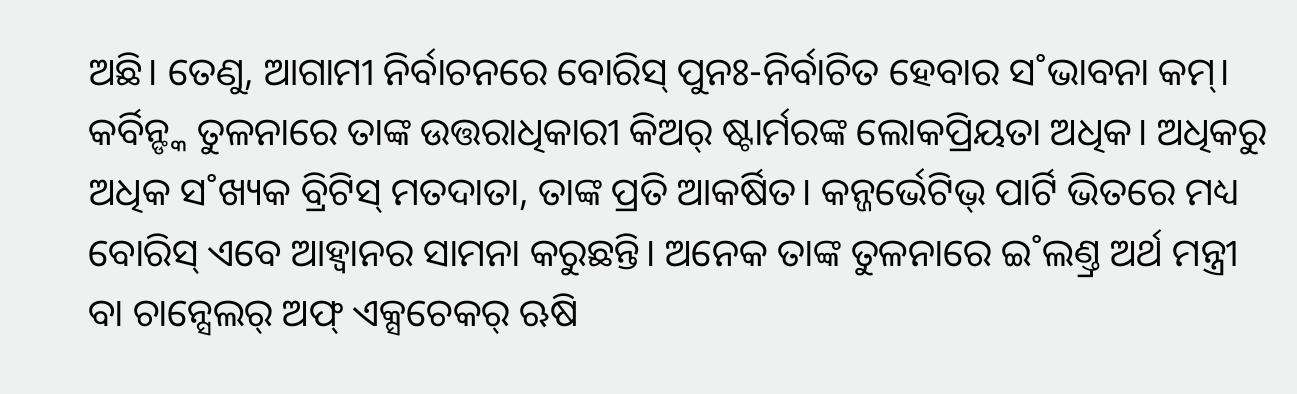ଅଛି। ତେଣୁ, ଆଗାମୀ ନିର୍ବାଚନରେ ବୋରିସ୍ ପୁନଃ-ନିର୍ବାଚିତ ହେବାର ସ˚ଭାବନା କମ୍। କର୍ବିନ୍ଙ୍କ ତୁଳନାରେ ତାଙ୍କ ଉତ୍ତରାଧିକାରୀ କିଅର୍ ଷ୍ଟାର୍ମରଙ୍କ ଲୋକପ୍ରିୟତା ଅଧିକ। ଅଧିକରୁ ଅଧିକ ସ˚ଖ୍ୟକ ବ୍ରିଟିସ୍ ମତଦାତା, ତାଙ୍କ ପ୍ରତି ଆକର୍ଷିତ। କନ୍ଜର୍ଭେଟିଭ୍ ପାର୍ଟି ଭିତରେ ମଧ୍ୟ ବୋରିସ୍ ଏବେ ଆହ୍ବାନର ସାମନା କରୁଛନ୍ତି। ଅନେକ ତାଙ୍କ ତୁଳନାରେ ଇ˚ଲଣ୍ତ୍ର ଅର୍ଥ ମନ୍ତ୍ରୀ ବା ଚାନ୍ସେଲର୍ ଅଫ୍ ଏକ୍ସଚେକର୍ ଋଷି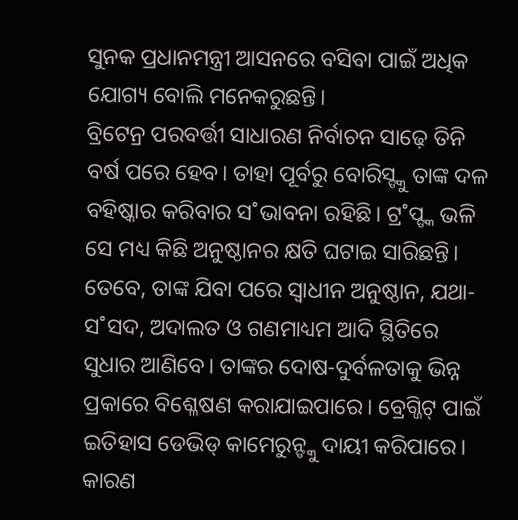ସୁନକ ପ୍ରଧାନମନ୍ତ୍ରୀ ଆସନରେ ବସିବା ପାଇଁ ଅଧିକ ଯୋଗ୍ୟ ବୋଲି ମନେକରୁଛନ୍ତି।
ବ୍ରିଟେନ୍ର ପରବର୍ତ୍ତୀ ସାଧାରଣ ନିର୍ବାଚନ ସାଢ଼େ ତିନି ବର୍ଷ ପରେ ହେବ। ତାହା ପୂର୍ବରୁ ବୋରିସ୍ଙ୍କୁ ତାଙ୍କ ଦଳ ବହିଷ୍କାର କରିବାର ସ˚ଭାବନା ରହିଛି। ଟ୍ର˚ପ୍ଙ୍କ ଭଳି ସେ ମଧ୍ୟ କିଛି ଅନୁଷ୍ଠାନର କ୍ଷତି ଘଟାଇ ସାରିଛନ୍ତି। ତେବେ, ତାଙ୍କ ଯିବା ପରେ ସ୍ବାଧୀନ ଅନୁଷ୍ଠାନ, ଯଥା- ସ˚ସଦ, ଅଦାଲତ ଓ ଗଣମାଧ୍ୟମ ଆଦି ସ୍ଥିତିରେ ସୁଧାର ଆଣିବେ। ତାଙ୍କର ଦୋଷ-ଦୁର୍ବଳତାକୁ ଭିନ୍ନ ପ୍ରକାରେ ବିଶ୍ଳେଷଣ କରାଯାଇପାରେ। ବ୍ରେଗ୍ଜିଟ୍ ପାଇଁ ଇତିହାସ ଡେଭିଡ୍ କାମେରୁନ୍ଙ୍କୁ ଦାୟୀ କରିପାରେ। କାରଣ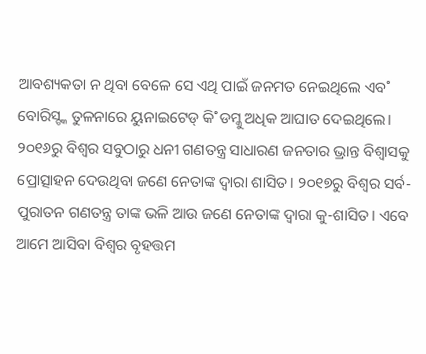ଆବଶ୍ୟକତା ନ ଥିବା ବେଳେ ସେ ଏଥି ପାଇଁ ଜନମତ ନେଇଥିଲେ ଏବ˚ ବୋରିସ୍ଙ୍କ ତୁଳନାରେ ୟୁନାଇଟେଡ୍ କି˚ଡମ୍କୁ ଅଧିକ ଆଘାତ ଦେଇଥିଲେ।
୨୦୧୬ରୁ ବିଶ୍ବର ସବୁଠାରୁ ଧନୀ ଗଣତନ୍ତ୍ର ସାଧାରଣ ଜନତାର ଭ୍ରାନ୍ତ ବିଶ୍ବାସକୁ ପ୍ରୋତ୍ସାହନ ଦେଉଥିବା ଜଣେ ନେତାଙ୍କ ଦ୍ବାରା ଶାସିତ। ୨୦୧୭ରୁ ବିଶ୍ବର ସର୍ବ-ପୁରାତନ ଗଣତନ୍ତ୍ର ତାଙ୍କ ଭଳି ଆଉ ଜଣେ ନେତାଙ୍କ ଦ୍ବାରା କୁ-ଶାସିତ। ଏବେ ଆମେ ଆସିବା ବିଶ୍ବର ବୃହତ୍ତମ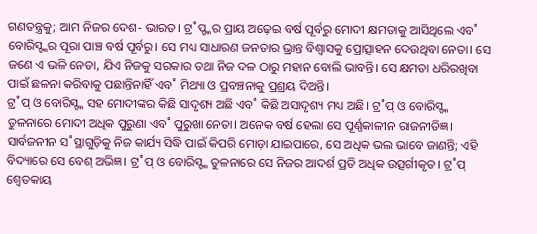ଗଣତନ୍ତ୍ରକୁ; ଆମ ନିଜର ଦେଶ- ଭାରତ। ଟ୍ର˚ପ୍ଙ୍କର ପ୍ରାୟ ଅଢ଼େଇ ବର୍ଷ ପୂର୍ବରୁ ମୋଦୀ କ୍ଷମତାକୁ ଆସିଥିଲେ ଏବ˚ ବୋରିସ୍ଙ୍କର ପୂରା ପାଞ୍ଚ ବର୍ଷ ପୂର୍ବରୁ। ସେ ମଧ୍ୟ ସାଧାରଣ ଜନତାର ଭ୍ରାନ୍ତ ବିଶ୍ବାସକୁ ପ୍ରୋତ୍ସାହନ ଦେଉଥିବା ନେତା। ସେ ଜଣେ ଏ ଭଳି ନେତା, ଯିଏ ନିଜକୁ ସରକାର ତଥା ନିଜ ଦଳ ଠାରୁ ମହାନ ବୋଲି ଭାବନ୍ତି। ସେ କ୍ଷମତା ଧରିରଖିବା ପାଇଁ ଛଳନା କରିବାକୁ ପଛାନ୍ତିନାହିଁ ଏବ˚ ମିଥ୍ୟା ଓ ପ୍ରବଞ୍ଚନାକୁ ପ୍ରଶ୍ରୟ ଦିଅନ୍ତି।
ଟ୍ର˚ପ୍ ଓ ବୋରିସ୍ଙ୍କ ସହ ମୋଦୀଙ୍କର କିଛି ସାଦୃଶ୍ୟ ଅଛି ଏବ˚ କିଛି ଅସାଦୃଶ୍ୟ ମଧ୍ୟ ଅଛି। ଟ୍ର˚ପ୍ ଓ ବୋରିସ୍ଙ୍କ ତୁଳନାରେ ମୋଦୀ ଅଧିକ ପୁରୁଣା ଏବ˚ ପୁରୁଖା ନେତା। ଅନେକ ବର୍ଷ ହେଲା ସେ ପୂର୍ଣ୍ଣକାଳୀନ ରାଜନୀତିଜ୍ଞ। ସାର୍ବଜନୀନ ସ˚ସ୍ଥାଗୁଡ଼ିକୁ ନିଜ କାର୍ଯ୍ୟ ସିଦ୍ଧି ପାଇଁ କିପରି ମୋଡ଼ା ଯାଇପାରେ, ସେ ଅଧିକ ଭଲ ଭାବେ ଜାଣନ୍ତି; ଏହି ବିଦ୍ୟାରେ ସେ ବେଶ୍ ଅଭିଜ୍ଞ। ଟ୍ର˚ପ୍ ଓ ବୋରିସ୍ଙ୍କ ତୁଳନାରେ ସେ ନିଜର ଆଦର୍ଶ ପ୍ରତି ଅଧିକ ଉତ୍ସର୍ଗୀକୃତ। ଟ୍ର˚ପ୍ ଶ୍ବେତକାୟ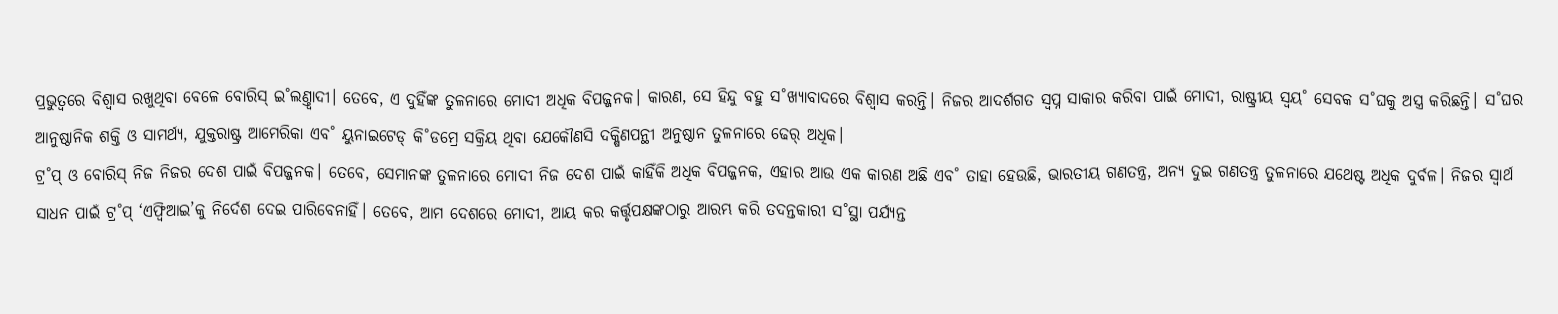ପ୍ରଭୁତ୍ବରେ ବିଶ୍ବାସ ରଖୁଥିବା ବେଳେ ବୋରିସ୍ ଇ˚ଲଣ୍ତ୍ବାଦୀ। ତେବେ, ଏ ଦୁହିଁଙ୍କ ତୁଳନାରେ ମୋଦୀ ଅଧିକ ବିପଜ୍ଜନକ। କାରଣ, ସେ ହିନ୍ଦୁ ବହୁ ସ˚ଖ୍ୟାବାଦରେ ବିଶ୍ବାସ କରନ୍ତି। ନିଜର ଆଦର୍ଶଗତ ସ୍ବପ୍ନ ସାକାର କରିବା ପାଇଁ ମୋଦୀ, ରାଷ୍ଟ୍ରୀୟ ସ୍ବୟ˚ ସେବକ ସ˚ଘକୁ ଅସ୍ତ୍ର କରିଛନ୍ତି। ସ˚ଘର ଆନୁଷ୍ଠାନିକ ଶକ୍ତି ଓ ସାମର୍ଥ୍ୟ, ଯୁକ୍ତରାଷ୍ଟ୍ର ଆମେରିକା ଏବ˚ ୟୁନାଇଟେଡ୍ କି˚ଡମ୍ରେ ସକ୍ରିୟ ଥିବା ଯେକୌଣସି ଦକ୍ଷିଣପନ୍ଥୀ ଅନୁଷ୍ଠାନ ତୁଳନାରେ ଢେର୍ ଅଧିକ।
ଟ୍ର˚ପ୍ ଓ ବୋରିସ୍ ନିଜ ନିଜର ଦେଶ ପାଇଁ ବିପଜ୍ଜନକ। ତେବେ, ସେମାନଙ୍କ ତୁଳନାରେ ମୋଦୀ ନିଜ ଦେଶ ପାଇଁ କାହିଁକି ଅଧିକ ବିପଜ୍ଜନକ, ଏହାର ଆଉ ଏକ କାରଣ ଅଛି ଏବ˚ ତାହା ହେଉଛି, ଭାରତୀୟ ଗଣତନ୍ତ୍ର, ଅନ୍ୟ ଦୁଇ ଗଣତନ୍ତ୍ର ତୁଳନାରେ ଯଥେଷ୍ଟ ଅଧିକ ଦୁର୍ବଳ। ନିଜର ସ୍ବାର୍ଥ ସାଧନ ପାଇଁ ଟ୍ର˚ପ୍ ‘ଏଫ୍ବିଆଇ’କୁ ନିର୍ଦେଶ ଦେଇ ପାରିବେନାହିଁ। ତେବେ, ଆମ ଦେଶରେ ମୋଦୀ, ଆୟ କର କର୍ତ୍ତୃପକ୍ଷଙ୍କଠାରୁ ଆରମ୍ଭ କରି ତଦନ୍ତକାରୀ ସ˚ସ୍ଥା ପର୍ଯ୍ୟନ୍ତ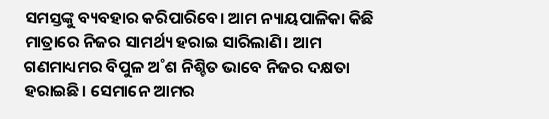ସମସ୍ତଙ୍କୁ ବ୍ୟବହାର କରିପାରିବେ। ଆମ ନ୍ୟାୟପାଳିକା କିଛି ମାତ୍ରାରେ ନିଜର ସାମର୍ଥ୍ୟ ହରାଇ ସାରିଲାଣି। ଆମ ଗଣମାଧ୍ୟମର ବିପୁଳ ଅ˚ଶ ନିଶ୍ଚିତ ଭାବେ ନିଜର ଦକ୍ଷତା ହରାଇଛି। ସେମାନେ ଆମର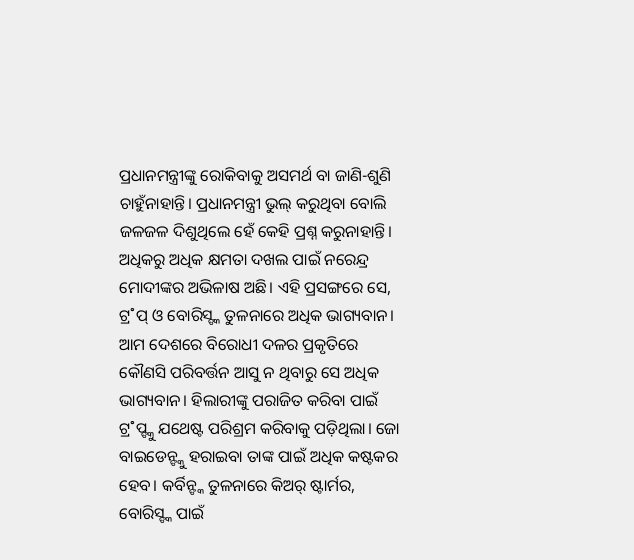ପ୍ରଧାନମନ୍ତ୍ରୀଙ୍କୁ ରୋକିବାକୁ ଅସମର୍ଥ ବା ଜାଣି-ଶୁଣି ଚାହୁଁନାହାନ୍ତି। ପ୍ରଧାନମନ୍ତ୍ରୀ ଭୁଲ୍ କରୁଥିବା ବୋଲି ଜଳଜଳ ଦିଶୁଥିଲେ ହେଁ କେହି ପ୍ରଶ୍ନ କରୁନାହାନ୍ତି।
ଅଧିକରୁ ଅଧିକ କ୍ଷମତା ଦଖଲ ପାଇଁ ନରେନ୍ଦ୍ର ମୋଦୀଙ୍କର ଅଭିଳାଷ ଅଛି। ଏହି ପ୍ରସଙ୍ଗରେ ସେ, ଟ୍ର˚ପ୍ ଓ ବୋରିସ୍ଙ୍କ ତୁଳନାରେ ଅଧିକ ଭାଗ୍ୟବାନ। ଆମ ଦେଶରେ ବିରୋଧୀ ଦଳର ପ୍ରକୃତିରେ କୌଣସି ପରିବର୍ତ୍ତନ ଆସୁ ନ ଥିବାରୁ ସେ ଅଧିକ ଭାଗ୍ୟବାନ। ହିଲାରୀଙ୍କୁ ପରାଜିତ କରିବା ପାଇଁ ଟ୍ର˚ପ୍ଙ୍କୁ ଯଥେଷ୍ଟ ପରିଶ୍ରମ କରିବାକୁ ପଡ଼ିଥିଲା। ଜୋ ବାଇଡେନ୍ଙ୍କୁ ହରାଇବା ତାଙ୍କ ପାଇଁ ଅଧିକ କଷ୍ଟକର ହେବ। କର୍ବିନ୍ଙ୍କ ତୁଳନାରେ କିଅର୍ ଷ୍ଟାର୍ମର, ବୋରିସ୍ଙ୍କ ପାଇଁ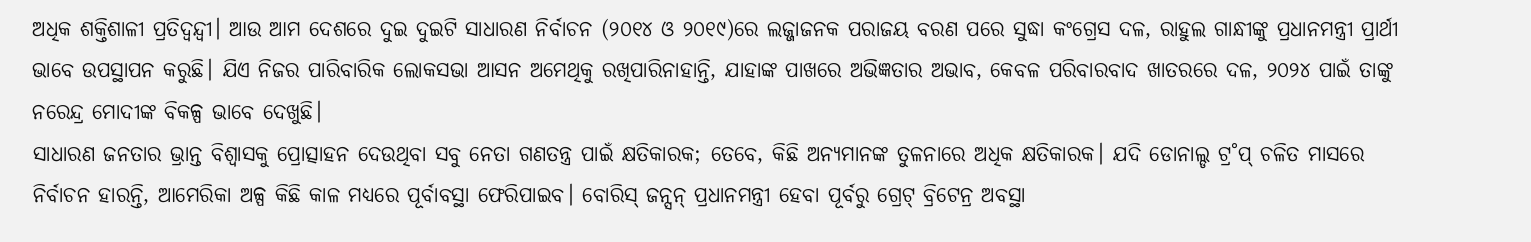ଅଧିକ ଶକ୍ତିଶାଳୀ ପ୍ରତିଦ୍ବନ୍ଦ୍ବୀ। ଆଉ ଆମ ଦେଶରେ ଦୁଇ ଦୁଇଟି ସାଧାରଣ ନିର୍ବାଚନ (୨୦୧୪ ଓ ୨୦୧୯)ରେ ଲଜ୍ଜାଜନକ ପରାଜୟ ବରଣ ପରେ ସୁଦ୍ଧା କଂଗ୍ରେସ ଦଳ, ରାହୁଲ ଗାନ୍ଧୀଙ୍କୁ ପ୍ରଧାନମନ୍ତ୍ରୀ ପ୍ରାର୍ଥୀ ଭାବେ ଉପସ୍ଥାପନ କରୁଛି। ଯିଏ ନିଜର ପାରିବାରିକ ଲୋକସଭା ଆସନ ଅମେଥିକୁ ରଖିପାରିନାହାନ୍ତି, ଯାହାଙ୍କ ପାଖରେ ଅଭିଜ୍ଞତାର ଅଭାବ, କେବଳ ପରିବାରବାଦ ଖାତରରେ ଦଳ, ୨୦୨୪ ପାଇଁ ତାଙ୍କୁ ନରେନ୍ଦ୍ର ମୋଦୀଙ୍କ ବିକଳ୍ପ ଭାବେ ଦେଖୁଛି।
ସାଧାରଣ ଜନତାର ଭ୍ରାନ୍ତ ବିଶ୍ବାସକୁ ପ୍ରୋତ୍ସାହନ ଦେଉଥିବା ସବୁ ନେତା ଗଣତନ୍ତ୍ର ପାଇଁ କ୍ଷତିକାରକ; ତେବେ, କିଛି ଅନ୍ୟମାନଙ୍କ ତୁଳନାରେ ଅଧିକ କ୍ଷତିକାରକ। ଯଦି ଡୋନାଲ୍ଡ ଟ୍ର˚ପ୍ ଚଳିତ ମାସରେ ନିର୍ବାଚନ ହାରନ୍ତି, ଆମେରିକା ଅଳ୍ପ କିଛି କାଳ ମଧ୍ୟରେ ପୂର୍ବାବସ୍ଥା ଫେରିପାଇବ। ବୋରିସ୍ ଜନ୍ସନ୍ ପ୍ରଧାନମନ୍ତ୍ରୀ ହେବା ପୂର୍ବରୁ ଗ୍ରେଟ୍ ବ୍ରିଟେନ୍ର ଅବସ୍ଥା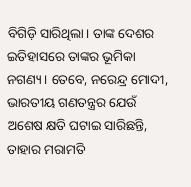ବିଗିଡ଼ି ସାରିଥିଲା। ତାଙ୍କ ଦେଶର ଇତିହାସରେ ତାଙ୍କର ଭୂମିକା ନଗଣ୍ୟ। ତେବେ, ନରେନ୍ଦ୍ର ମୋଦୀ, ଭାରତୀୟ ଗଣତନ୍ତ୍ରର ଯେଉଁ ଅଶେଷ କ୍ଷତି ଘଟାଇ ସାରିଛନ୍ତି, ତାହାର ମରାମତି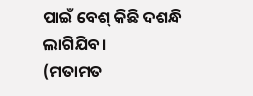ପାଇଁ ବେଶ୍ କିଛି ଦଶନ୍ଧି ଲାଗିଯିବ।
(ମତାମତ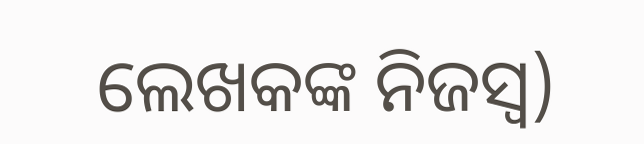ଲେଖକଙ୍କ ନିଜସ୍ବ)